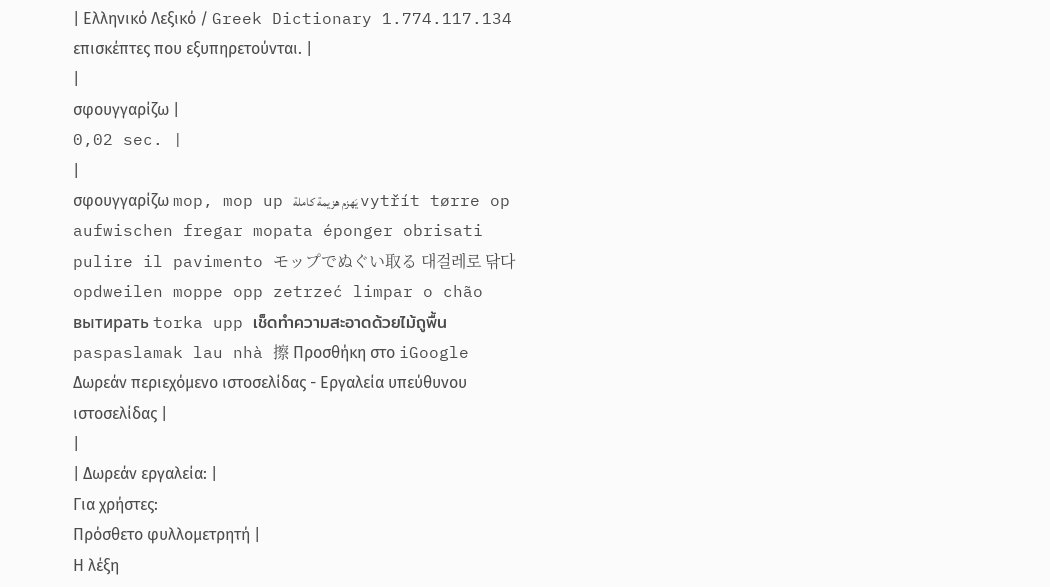| Ελληνικό Λεξικό / Greek Dictionary 1.774.117.134 επισκέπτες που εξυπηρετούνται. |
|
σφουγγαρίζω |
0,02 sec. |
|
σφουγγαρίζω mop, mop up يَهزم هزيمة كاملة vytřít tørre op aufwischen fregar mopata éponger obrisati pulire il pavimento モップでぬぐい取る 대걸레로 닦다 opdweilen moppe opp zetrzeć limpar o chão вытирать torka upp เช็ดทำความสะอาดด้วยไม้ถูพื้น paspaslamak lau nhà 擦 Προσθήκη στο iGoogle Δωρεάν περιεχόμενο ιστοσελίδας - Εργαλεία υπεύθυνου ιστοσελίδας |
|
| Δωρεάν εργαλεία: |
Για χρήστες:
Πρόσθετο φυλλομετρητή |
Η λέξη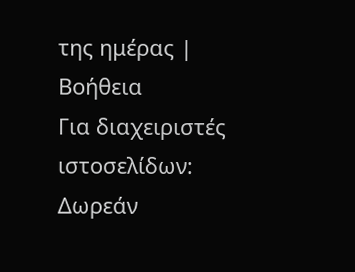της ημέρας |
Βοήθεια
Για διαχειριστές ιστοσελίδων: Δωρεάν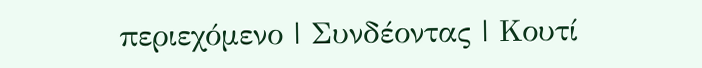περιεχόμενο | Συνδέοντας | Κουτί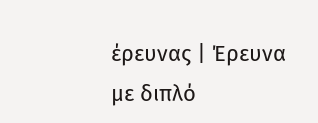έρευνας | Έρευνα με διπλό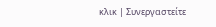κλικ | Συνεργαστείτε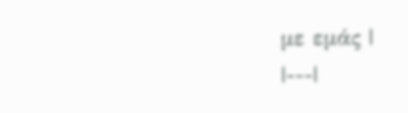με εμάς |
|---|